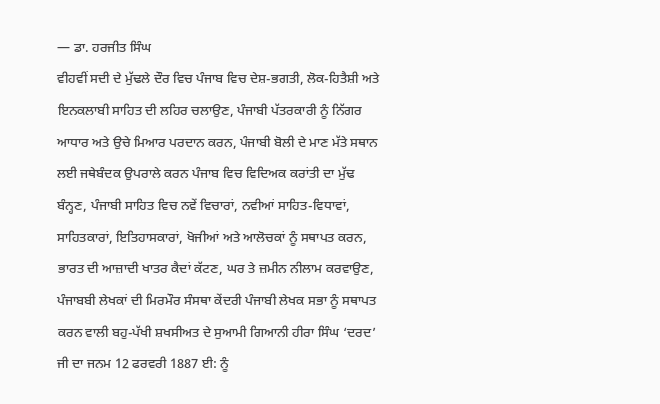— ਡਾ. ਹਰਜੀਤ ਸਿੰਘ
ਵੀਹਵੀਂ ਸਦੀ ਦੇ ਮੁੱਢਲੇ ਦੌਰ ਵਿਚ ਪੰਜਾਬ ਵਿਚ ਦੇਸ਼-ਭਗਤੀ, ਲੋਕ-ਹਿਤੈਸ਼ੀ ਅਤੇ ਇਨਕਲਾਬੀ ਸਾਹਿਤ ਦੀ ਲਹਿਰ ਚਲਾਉਣ, ਪੰਜਾਬੀ ਪੱਤਰਕਾਰੀ ਨੂੰ ਨਿੱਗਰ ਆਧਾਰ ਅਤੇ ਉਚੇ ਮਿਆਰ ਪਰਦਾਨ ਕਰਨ, ਪੰਜਾਬੀ ਬੋਲੀ ਦੇ ਮਾਣ ਮੱਤੇ ਸਥਾਨ ਲਈ ਜਥੇਬੰਦਕ ਉਪਰਾਲੇ ਕਰਨ ਪੰਜਾਬ ਵਿਚ ਵਿਦਿਅਕ ਕਰਾਂਤੀ ਦਾ ਮੁੱਢ ਬੰਨ੍ਹਣ, ਪੰਜਾਬੀ ਸਾਹਿਤ ਵਿਚ ਨਵੇਂ ਵਿਚਾਰਾਂ, ਨਵੀਆਂ ਸਾਹਿਤ-ਵਿਧਾਵਾਂ, ਸਾਹਿਤਕਾਰਾਂ, ਇਤਿਹਾਸਕਾਰਾਂ, ਖੋਜੀਆਂ ਅਤੇ ਆਲੋਚਕਾਂ ਨੂੰ ਸਥਾਪਤ ਕਰਨ, ਭਾਰਤ ਦੀ ਆਜ਼ਾਦੀ ਖਾਤਰ ਕੈਦਾਂ ਕੱਟਣ, ਘਰ ਤੇ ਜ਼ਮੀਨ ਨੀਲਾਮ ਕਰਵਾਉਣ, ਪੰਜਾਬਬੀ ਲੇਖਕਾਂ ਦੀ ਮਿਰਮੌਰ ਸੰਸਥਾ ਕੇਂਦਰੀ ਪੰਜਾਬੀ ਲੇਖਕ ਸਭਾ ਨੂੰ ਸਥਾਪਤ ਕਰਨ ਵਾਲੀ ਬਹੁ-ਪੱਖੀ ਸ਼ਖਸੀਅਤ ਦੇ ਸੁਆਮੀ ਗਿਆਨੀ ਹੀਰਾ ਸਿੰਘ ‘ਦਰਦ’ ਜੀ ਦਾ ਜਨਮ 12 ਫਰਵਰੀ 1887 ਈ: ਨੂੰ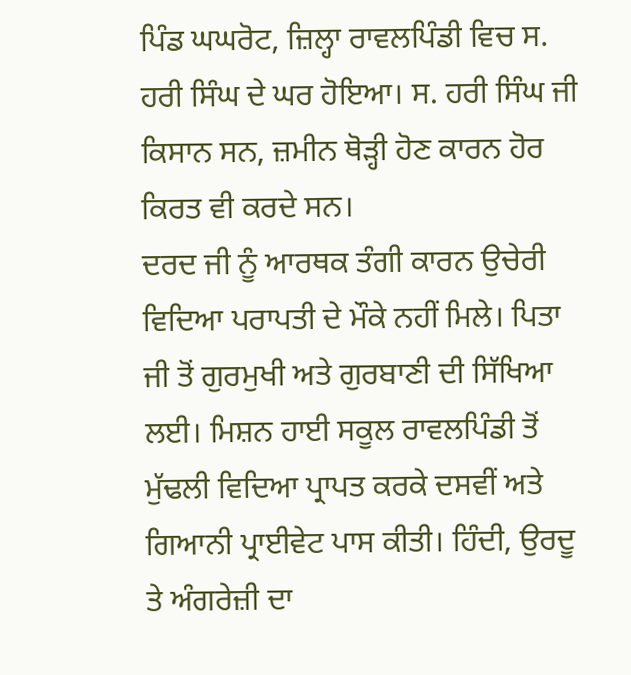ਪਿੰਡ ਘਘਰੋਟ, ਜ਼ਿਲ੍ਹਾ ਰਾਵਲਪਿੰਡੀ ਵਿਚ ਸ. ਹਰੀ ਸਿੰਘ ਦੇ ਘਰ ਹੋਇਆ। ਸ. ਹਰੀ ਸਿੰਘ ਜੀ ਕਿਸਾਨ ਸਨ, ਜ਼ਮੀਨ ਥੋੜ੍ਹੀ ਹੋਣ ਕਾਰਨ ਹੋਰ ਕਿਰਤ ਵੀ ਕਰਦੇ ਸਨ।
ਦਰਦ ਜੀ ਨੂੰ ਆਰਥਕ ਤੰਗੀ ਕਾਰਨ ਉਚੇਰੀ ਵਿਦਿਆ ਪਰਾਪਤੀ ਦੇ ਮੌਕੇ ਨਹੀਂ ਮਿਲੇ। ਪਿਤਾ ਜੀ ਤੋਂ ਗੁਰਮੁਖੀ ਅਤੇ ਗੁਰਬਾਣੀ ਦੀ ਸਿੱਖਿਆ ਲਈ। ਮਿਸ਼ਨ ਹਾਈ ਸਕੂਲ ਰਾਵਲਪਿੰਡੀ ਤੋਂ ਮੁੱਢਲੀ ਵਿਦਿਆ ਪ੍ਰਾਪਤ ਕਰਕੇ ਦਸਵੀਂ ਅਤੇ ਗਿਆਨੀ ਪ੍ਰਾਈਵੇਟ ਪਾਸ ਕੀਤੀ। ਹਿੰਦੀ, ਉਰਦੂ ਤੇ ਅੰਗਰੇਜ਼ੀ ਦਾ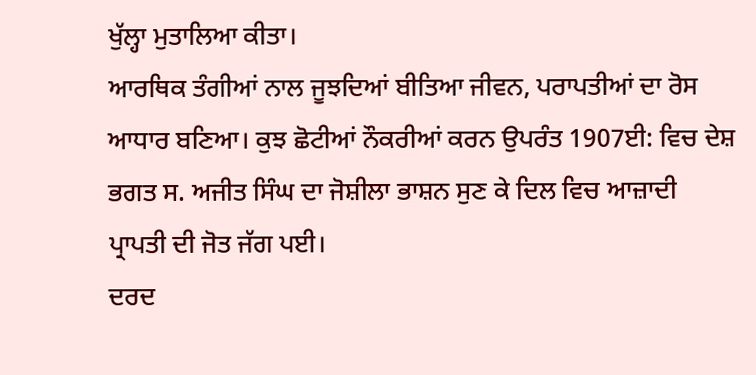ਖੁੱਲ੍ਹਾ ਮੁਤਾਲਿਆ ਕੀਤਾ।
ਆਰਥਿਕ ਤੰਗੀਆਂ ਨਾਲ ਜੂਝਦਿਆਂ ਬੀਤਿਆ ਜੀਵਨ, ਪਰਾਪਤੀਆਂ ਦਾ ਰੋਸ ਆਧਾਰ ਬਣਿਆ। ਕੁਝ ਛੋਟੀਆਂ ਨੌਕਰੀਆਂ ਕਰਨ ਉਪਰੰਤ 1907ਈ: ਵਿਚ ਦੇਸ਼ ਭਗਤ ਸ. ਅਜੀਤ ਸਿੰਘ ਦਾ ਜੋਸ਼ੀਲਾ ਭਾਸ਼ਨ ਸੁਣ ਕੇ ਦਿਲ ਵਿਚ ਆਜ਼ਾਦੀ ਪ੍ਰਾਪਤੀ ਦੀ ਜੋਤ ਜੱਗ ਪਈ।
ਦਰਦ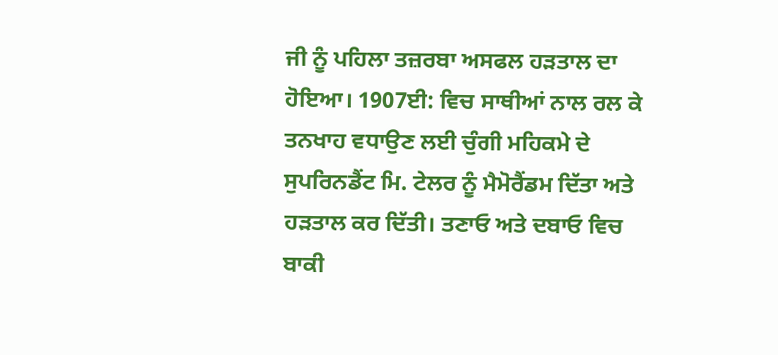ਜੀ ਨੂੰ ਪਹਿਲਾ ਤਜ਼ਰਬਾ ਅਸਫਲ ਹੜਤਾਲ ਦਾ ਹੋਇਆ। 1907ਈ: ਵਿਚ ਸਾਥੀਆਂ ਨਾਲ ਰਲ ਕੇ ਤਨਖਾਹ ਵਧਾਉਣ ਲਈ ਚੁੰਗੀ ਮਹਿਕਮੇ ਦੇ ਸੁਪਰਿਨਡੈਂਟ ਮਿ. ਟੇਲਰ ਨੂੰ ਮੈਮੋਰੈਂਡਮ ਦਿੱਤਾ ਅਤੇ ਹੜਤਾਲ ਕਰ ਦਿੱਤੀ। ਤਣਾਓ ਅਤੇ ਦਬਾਓ ਵਿਚ ਬਾਕੀ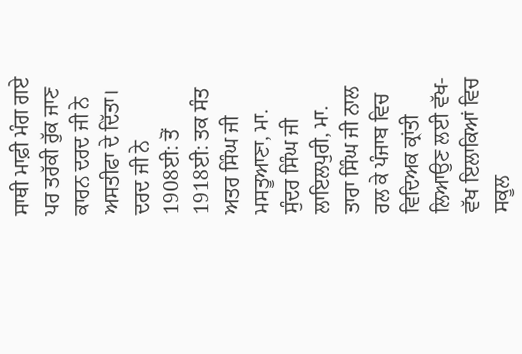ਸਾਥੀ ਮਾਫ਼ੀ ਮੰਗ ਗਏ ਪਰ ਤਰੱਕੀ ਰੁੱਕ ਜਾਣ ਕਾਰਨ ਦਰਦ ਜੀ ਨੇ ਅਸਤੀਫਾ ਦੇ ਦਿੱਤਾ।
ਦਰਦ ਜੀ ਨੇ 1908ਈ: ਤੋਂ 1918ਈ: ਤਕ ਸੰਤ ਅਤਰ ਸਿੰਘ ਜੀ ਮਸਤੂਆਣਾ, ਮਾ. ਸੁੰਦਰ ਸਿੰਘ ਜੀ ਲਾਇਲਪੁਰੀ, ਮਾ. ਤਾਰਾ ਸਿੰਘ ਜੀ ਨਾਲ ਰਲ ਕੇ ਪੰਜਾਬ ਵਿਚ ਵਿਦਿਅਕ ਕ੍ਰਾਂਤੀ ਲਿਆਉਣ ਲਈ ਵੱਖ-ਵੱਖ ਇਲਾਕਿਆਂ ਵਿਚ ਸਕੂਲ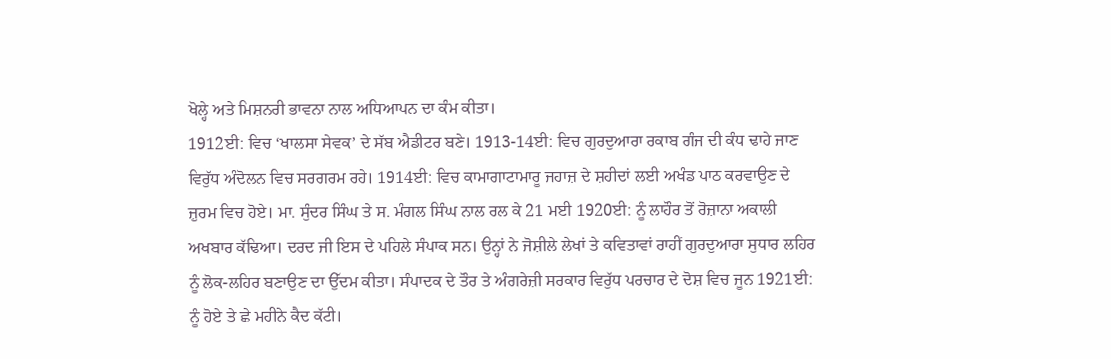ਖੋਲ੍ਹੇ ਅਤੇ ਮਿਸ਼ਨਰੀ ਭਾਵਨਾ ਨਾਲ ਅਧਿਆਪਨ ਦਾ ਕੰਮ ਕੀਤਾ।
1912ਈ: ਵਿਚ ‘ਖਾਲਸਾ ਸੇਵਕ’ ਦੇ ਸੱਬ ਐਡੀਟਰ ਬਣੇ। 1913-14ਈ: ਵਿਚ ਗੁਰਦੁਆਰਾ ਰਕਾਬ ਗੰਜ ਦੀ ਕੰਧ ਢਾਹੇ ਜਾਣ ਵਿਰੁੱਧ ਅੰਦੋਲਨ ਵਿਚ ਸਰਗਰਮ ਰਹੇ। 1914ਈ: ਵਿਚ ਕਾਮਾਗਾਟਾਮਾਰੂ ਜਹਾਜ਼ ਦੇ ਸ਼ਹੀਦਾਂ ਲਈ ਅਖੰਡ ਪਾਠ ਕਰਵਾਉਣ ਦੇ ਜ਼ੁਰਮ ਵਿਚ ਹੋਏ। ਮਾ. ਸੁੰਦਰ ਸਿੰਘ ਤੇ ਸ. ਮੰਗਲ ਸਿੰਘ ਨਾਲ ਰਲ ਕੇ 21 ਮਈ 1920ਈ: ਨੂੰ ਲਾਹੌਰ ਤੋਂ ਰੋਜ਼ਾਨਾ ਅਕਾਲੀ ਅਖਬਾਰ ਕੱਢਿਆ। ਦਰਦ ਜੀ ਇਸ ਦੇ ਪਹਿਲੇ ਸੰਪਾਕ ਸਨ। ਉਨ੍ਹਾਂ ਨੇ ਜੋਸ਼ੀਲੇ ਲੇਖਾਂ ਤੇ ਕਵਿਤਾਵਾਂ ਰਾਹੀਂ ਗੁਰਦੁਆਰਾ ਸੁਧਾਰ ਲਹਿਰ ਨੂੰ ਲੋਕ-ਲਹਿਰ ਬਣਾਉਣ ਦਾ ਉੱਦਮ ਕੀਤਾ। ਸੰਪਾਦਕ ਦੇ ਤੌਰ ਤੇ ਅੰਗਰੇਜ਼ੀ ਸਰਕਾਰ ਵਿਰੁੱਧ ਪਰਚਾਰ ਦੇ ਦੋਸ਼ ਵਿਚ ਜੂਨ 1921ਈ: ਨੂੰ ਹੋਏ ਤੇ ਛੇ ਮਹੀਨੇ ਕੈਦ ਕੱਟੀ।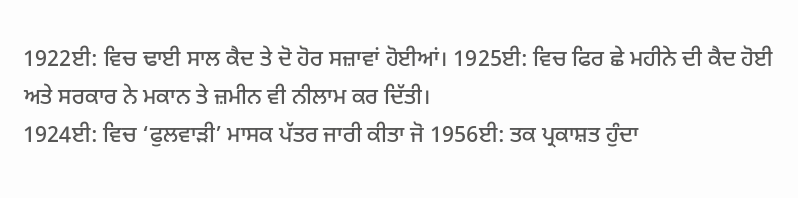1922ਈ: ਵਿਚ ਢਾਈ ਸਾਲ ਕੈਦ ਤੇ ਦੋ ਹੋਰ ਸਜ਼ਾਵਾਂ ਹੋਈਆਂ। 1925ਈ: ਵਿਚ ਫਿਰ ਛੇ ਮਹੀਨੇ ਦੀ ਕੈਦ ਹੋਈ ਅਤੇ ਸਰਕਾਰ ਨੇ ਮਕਾਨ ਤੇ ਜ਼ਮੀਨ ਵੀ ਨੀਲਾਮ ਕਰ ਦਿੱਤੀ।
1924ਈ: ਵਿਚ ‘ਫੁਲਵਾੜੀ’ ਮਾਸਕ ਪੱਤਰ ਜਾਰੀ ਕੀਤਾ ਜੋ 1956ਈ: ਤਕ ਪ੍ਰਕਾਸ਼ਤ ਹੁੰਦਾ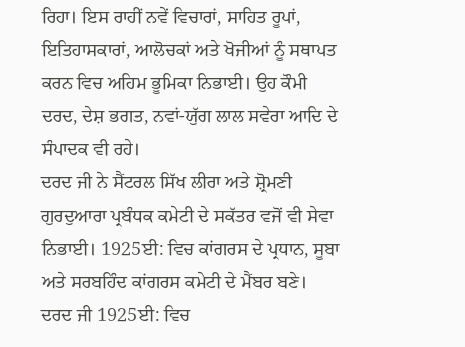ਰਿਹਾ। ਇਸ ਰਾਹੀਂ ਨਵੇਂ ਵਿਚਾਰਾਂ, ਸਾਹਿਤ ਰੂਪਾਂ, ਇਤਿਹਾਸਕਾਰਾਂ, ਆਲੋਚਕਾਂ ਅਤੇ ਖੋਜੀਆਂ ਨੂੰ ਸਥਾਪਤ ਕਰਨ ਵਿਚ ਅਹਿਮ ਭੂਮਿਕਾ ਨਿਭਾਈ। ਉਹ ਕੌਮੀ ਦਰਦ, ਦੇਸ਼ ਭਗਤ, ਨਵਾਂ-ਯੁੱਗ ਲਾਲ ਸਵੇਰਾ ਆਦਿ ਦੇ ਸੰਪਾਦਕ ਵੀ ਰਹੇ।
ਦਰਦ ਜੀ ਨੇ ਸੈਂਟਰਲ ਸਿੱਖ ਲੀਰਾ ਅਤੇ ਸ਼੍ਰੋਮਣੀ ਗੁਰਦੁਆਰਾ ਪ੍ਰਬੰਧਕ ਕਮੇਟੀ ਦੇ ਸਕੱਤਰ ਵਜੋਂ ਵੀ ਸੇਵਾ ਨਿਭਾਈ। 1925ਈ: ਵਿਚ ਕਾਂਗਰਸ ਦੇ ਪ੍ਰਧਾਨ, ਸੂਬਾ ਅਤੇ ਸਰਬਹਿੰਦ ਕਾਂਗਰਸ ਕਮੇਟੀ ਦੇ ਮੈਂਬਰ ਬਣੇ।
ਦਰਦ ਜੀ 1925ਈ: ਵਿਚ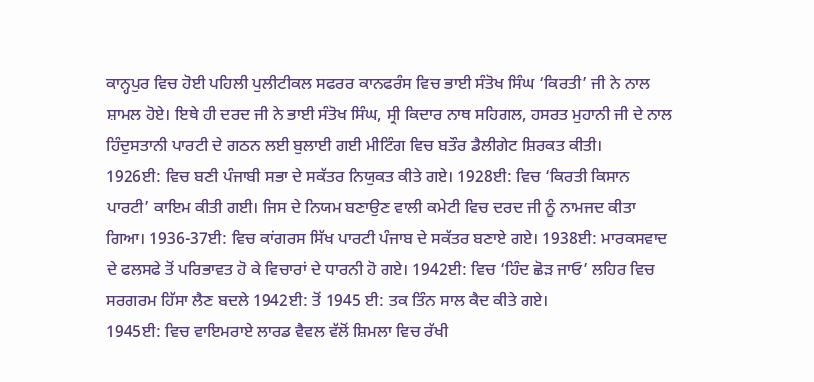ਕਾਨ੍ਹਪੁਰ ਵਿਚ ਹੋਈ ਪਹਿਲੀ ਪੁਲੀਟੀਕਲ ਸਫਰਰ ਕਾਨਫਰੰਸ ਵਿਚ ਭਾਈ ਸੰਤੋਖ ਸਿੰਘ ‘ਕਿਰਤੀ’ ਜੀ ਨੇ ਨਾਲ ਸ਼ਾਮਲ ਹੋਏ। ਇਥੇ ਹੀ ਦਰਦ ਜੀ ਨੇ ਭਾਈ ਸੰਤੋਖ ਸਿੰਘ, ਸ੍ਰੀ ਕਿਦਾਰ ਨਾਥ ਸਹਿਗਲ, ਹਸਰਤ ਮੁਹਾਨੀ ਜੀ ਦੇ ਨਾਲ ਹਿੰਦੁਸਤਾਨੀ ਪਾਰਟੀ ਦੇ ਗਠਨ ਲਈ ਬੁਲਾਈ ਗਈ ਮੀਟਿੰਗ ਵਿਚ ਬਤੌਰ ਡੈਲੀਗੇਟ ਸ਼ਿਰਕਤ ਕੀਤੀ।
1926ਈ: ਵਿਚ ਬਣੀ ਪੰਜਾਬੀ ਸਭਾ ਦੇ ਸਕੱਤਰ ਨਿਯੁਕਤ ਕੀਤੇ ਗਏ। 1928ਈ: ਵਿਚ ‘ਕਿਰਤੀ ਕਿਸਾਨ ਪਾਰਟੀ’ ਕਾਇਮ ਕੀਤੀ ਗਈ। ਜਿਸ ਦੇ ਨਿਯਮ ਬਣਾਉਣ ਵਾਲੀ ਕਮੇਟੀ ਵਿਚ ਦਰਦ ਜੀ ਨੂੰ ਨਾਮਜਦ ਕੀਤਾ ਗਿਆ। 1936-37ਈ: ਵਿਚ ਕਾਂਗਰਸ ਸਿੱਖ ਪਾਰਟੀ ਪੰਜਾਬ ਦੇ ਸਕੱਤਰ ਬਣਾਏ ਗਏ। 1938ਈ: ਮਾਰਕਸਵਾਦ ਦੇ ਫਲਸਫੇ ਤੋਂ ਪਰਿਭਾਵਤ ਹੋ ਕੇ ਵਿਚਾਰਾਂ ਦੇ ਧਾਰਨੀ ਹੋ ਗਏ। 1942ਈ: ਵਿਚ ‘ਹਿੰਦ ਛੋੜ ਜਾਓ’ ਲਹਿਰ ਵਿਚ ਸਰਗਰਮ ਹਿੱਸਾ ਲੈਣ ਬਦਲੇ 1942ਈ: ਤੋਂ 1945 ਈ: ਤਕ ਤਿੰਨ ਸਾਲ ਕੈਦ ਕੀਤੇ ਗਏ।
1945ਈ: ਵਿਚ ਵਾਇਮਰਾਏ ਲਾਰਡ ਵੈਵਲ ਵੱਲੋਂ ਸ਼ਿਮਲਾ ਵਿਚ ਰੱਖੀ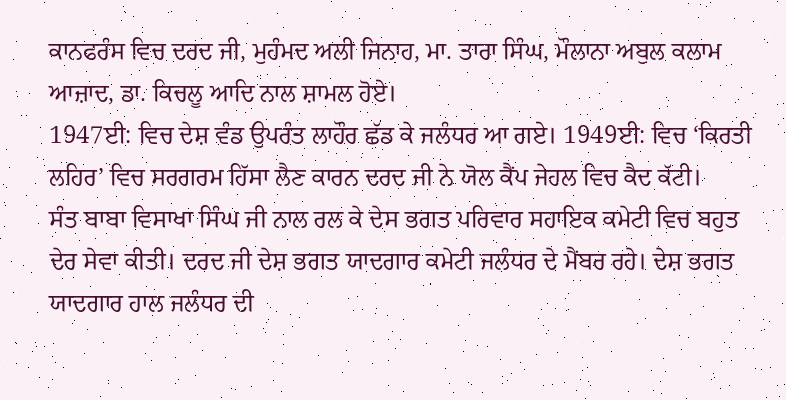ਕਾਨਫਰੰਸ ਵਿਚ ਦਰਦ ਜੀ, ਮੁਹੰਮਦ ਅਲੀ ਜਿਨਾਹ, ਮਾ. ਤਾਰਾ ਸਿੰਘ, ਮੌਲਾਨਾ ਅਬੁਲ ਕਲਾਮ ਆਜ਼ਾਦ, ਡਾ. ਕਿਚਲੂ ਆਦਿ ਨਾਲ ਸ਼ਾਮਲ ਹੋਏ।
1947ਈ: ਵਿਚ ਦੇਸ਼ ਵੰਡ ਉਪਰੰਤ ਲਾਹੌਰ ਛੱਡ ਕੇ ਜਲੰਧਰ ਆ ਗਏ। 1949ਈ: ਵਿਚ ‘ਕਿਰਤੀ ਲਹਿਰ’ ਵਿਚ ਸਰਗਰਮ ਹਿੱਸਾ ਲੈਣ ਕਾਰਨ ਦਰਦ ਜੀ ਨੇ ਯੋਲ ਕੈਂਪ ਜੇਹਲ ਵਿਚ ਕੈਦ ਕੱਟੀ।
ਸੰਤ ਬਾਬਾ ਵਿਸਾਖਾ ਸਿੰਘ ਜੀ ਨਾਲ ਰਲ ਕੇ ਦੇਸ ਭਗਤ ਪਰਿਵਾਰ ਸਹਾਇਕ ਕਮੇਟੀ ਵਿਚ ਬਹੁਤ ਦੇਰ ਸੇਵਾ ਕੀਤੀ। ਦਰਦ ਜੀ ਦੇਸ਼ ਭਗਤ ਯਾਦਗਾਰ ਕਮੇਟੀ ਜਲੰਧਰ ਦੇ ਮੈਂਬਰ ਰਹੇ। ਦੇਸ਼ ਭਗਤ ਯਾਦਗਾਰ ਹਾਲ ਜਲੰਧਰ ਦੀ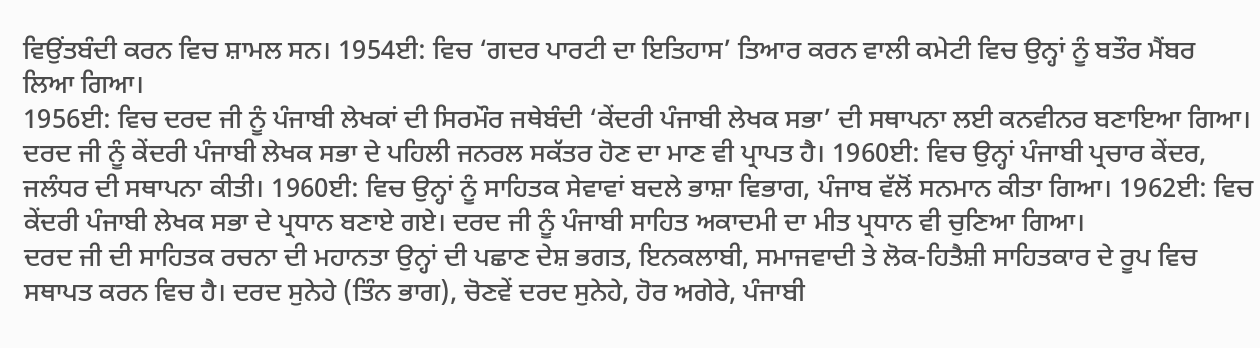ਵਿਉਂਤਬੰਦੀ ਕਰਨ ਵਿਚ ਸ਼ਾਮਲ ਸਨ। 1954ਈ: ਵਿਚ ‘ਗਦਰ ਪਾਰਟੀ ਦਾ ਇਤਿਹਾਸ’ ਤਿਆਰ ਕਰਨ ਵਾਲੀ ਕਮੇਟੀ ਵਿਚ ਉਨ੍ਹਾਂ ਨੂੰ ਬਤੌਰ ਮੈਂਬਰ ਲਿਆ ਗਿਆ।
1956ਈ: ਵਿਚ ਦਰਦ ਜੀ ਨੂੰ ਪੰਜਾਬੀ ਲੇਖਕਾਂ ਦੀ ਸਿਰਮੌਰ ਜਥੇਬੰਦੀ ‘ਕੇਂਦਰੀ ਪੰਜਾਬੀ ਲੇਖਕ ਸਭਾ’ ਦੀ ਸਥਾਪਨਾ ਲਈ ਕਨਵੀਨਰ ਬਣਾਇਆ ਗਿਆ। ਦਰਦ ਜੀ ਨੂੰ ਕੇਂਦਰੀ ਪੰਜਾਬੀ ਲੇਖਕ ਸਭਾ ਦੇ ਪਹਿਲੀ ਜਨਰਲ ਸਕੱਤਰ ਹੋਣ ਦਾ ਮਾਣ ਵੀ ਪ੍ਰਾਪਤ ਹੈ। 1960ਈ: ਵਿਚ ਉਨ੍ਹਾਂ ਪੰਜਾਬੀ ਪ੍ਰਚਾਰ ਕੇਂਦਰ, ਜਲੰਧਰ ਦੀ ਸਥਾਪਨਾ ਕੀਤੀ। 1960ਈ: ਵਿਚ ਉਨ੍ਹਾਂ ਨੂੰ ਸਾਹਿਤਕ ਸੇਵਾਵਾਂ ਬਦਲੇ ਭਾਸ਼ਾ ਵਿਭਾਗ, ਪੰਜਾਬ ਵੱਲੋਂ ਸਨਮਾਨ ਕੀਤਾ ਗਿਆ। 1962ਈ: ਵਿਚ ਕੇਂਦਰੀ ਪੰਜਾਬੀ ਲੇਖਕ ਸਭਾ ਦੇ ਪ੍ਰਧਾਨ ਬਣਾਏ ਗਏ। ਦਰਦ ਜੀ ਨੂੰ ਪੰਜਾਬੀ ਸਾਹਿਤ ਅਕਾਦਮੀ ਦਾ ਮੀਤ ਪ੍ਰਧਾਨ ਵੀ ਚੁਣਿਆ ਗਿਆ।
ਦਰਦ ਜੀ ਦੀ ਸਾਹਿਤਕ ਰਚਨਾ ਦੀ ਮਹਾਨਤਾ ਉਨ੍ਹਾਂ ਦੀ ਪਛਾਣ ਦੇਸ਼ ਭਗਤ, ਇਨਕਲਾਬੀ, ਸਮਾਜਵਾਦੀ ਤੇ ਲੋਕ-ਹਿਤੈਸ਼ੀ ਸਾਹਿਤਕਾਰ ਦੇ ਰੂਪ ਵਿਚ ਸਥਾਪਤ ਕਰਨ ਵਿਚ ਹੈ। ਦਰਦ ਸੁਨੇਹੇ (ਤਿੰਨ ਭਾਗ), ਚੋਣਵੇਂ ਦਰਦ ਸੁਨੇਹੇ, ਹੋਰ ਅਗੇਰੇ, ਪੰਜਾਬੀ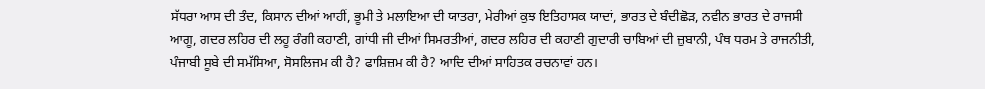ਸੱਧਰਾ ਆਸ ਦੀ ਤੰਦ, ਕਿਸਾਨ ਦੀਆਂ ਆਹੀਂ, ਭੂਮੀ ਤੇ ਮਲਾਇਆ ਦੀ ਯਾਤਰਾ, ਮੇਰੀਆਂ ਕੁਝ ਇਤਿਹਾਸਕ ਯਾਦਾਂ, ਭਾਰਤ ਦੇ ਬੰਦੀਛੋੜ, ਨਵੀਨ ਭਾਰਤ ਦੇ ਰਾਜਸੀ ਆਗੂ, ਗਦਰ ਲਹਿਰ ਦੀ ਲਹੂ ਰੰਗੀ ਕਹਾਣੀ, ਗਾਂਧੀ ਜੀ ਦੀਆਂ ਸਿਮਰਤੀਆਂ, ਗਦਰ ਲਹਿਰ ਦੀ ਕਹਾਣੀ ਗੁਦਾਰੀ ਚਾਬਿਆਂ ਦੀ ਜ਼ੁਬਾਨੀ, ਪੰਥ ਧਰਮ ਤੇ ਰਾਜਨੀਤੀ, ਪੰਜਾਬੀ ਸੂਬੇ ਦੀ ਸਮੱਸਿਆ, ਸੋਸਲਿਜਮ ਕੀ ਹੈ? ਫਾਸ਼ਿਜ਼ਮ ਕੀ ਹੈ? ਆਦਿ ਦੀਆਂ ਸਾਹਿਤਕ ਰਚਨਾਵਾਂ ਹਨ।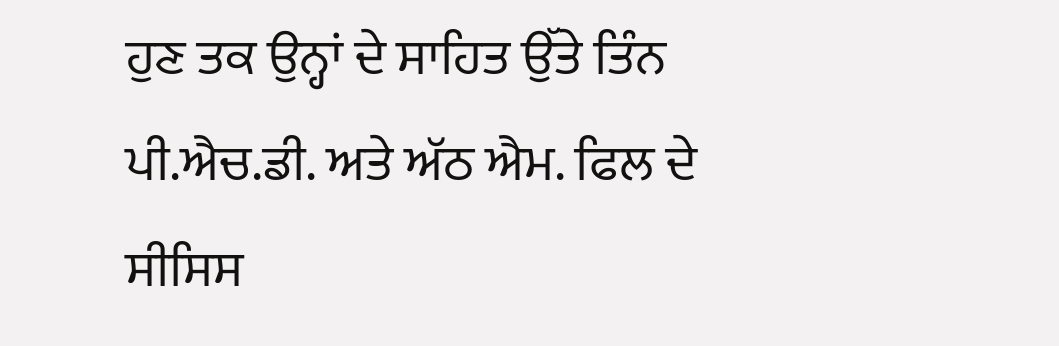ਹੁਣ ਤਕ ਉਨ੍ਹਾਂ ਦੇ ਸਾਹਿਤ ਉੱਤੇ ਤਿੰਨ ਪੀ.ਐਚ.ਡੀ. ਅਤੇ ਅੱਠ ਐਮ. ਫਿਲ ਦੇ ਸੀਸਿਸ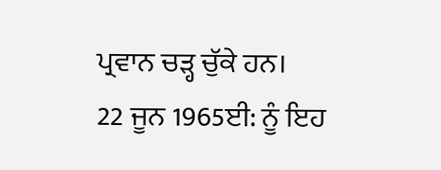ਪ੍ਰਵਾਨ ਚੜ੍ਹ ਚੁੱਕੇ ਹਨ।
22 ਜੂਨ 1965ਈ: ਨੂੰ ਇਹ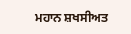ਮਹਾਨ ਸ਼ਖਸੀਅਤ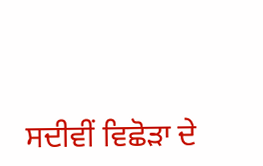ਸਦੀਵੀਂ ਵਿਛੋੜਾ ਦੇ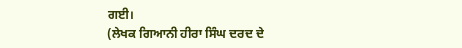ਗਈ।
(ਲੇਖਕ ਗਿਆਨੀ ਹੀਰਾ ਸਿੰਘ ਦਰਦ ਦੇ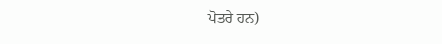ਪੋਤਰੇ ਹਨ)